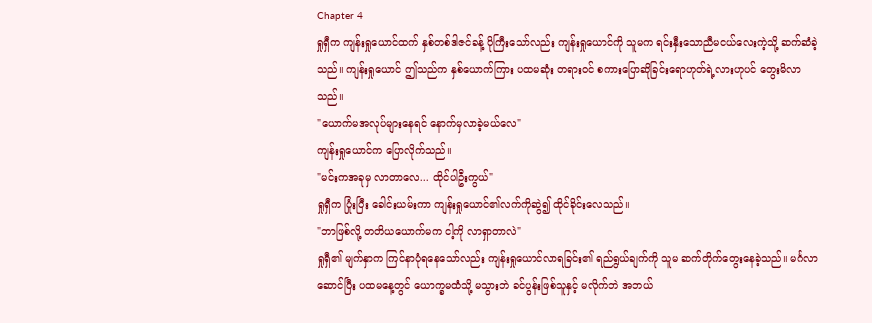Chapter 4
ရှုရှီက ကျန်းရှုယောင်ထက် နှစ်တစ်ဒါဇင်ခန့် ပိုကြီးသော်လည်း ကျန်းရှုယောင်ကို သူမက ရင်းနှီးသောညီမငယ်လေးကဲ့သို့ ဆက်ဆံခဲ့သည်။ ကျန်းရှုယောင် ဤသည်က နှစ်ယောက်ကြား ပထမဆုံး တရားဝင် စကားပြောဆိုခြင်းရောဟုတ်ရဲ့လားဟုပင် တွေးမိလာသည်။
"ယောက်မအလုပ်များနေရင် နောက်မှလာခဲ့မယ်လေ"
ကျန်းရှုယောင်က ပြောလိုက်သည်။
"မင်းကအခုမှ လာတာလေ... ထိုင်ပါဦးကွယ်"
ရှုရှီက ပြုံးပြီး ခေါင်းယမ်းကာ ကျန်းရှုယောင်၏လက်ကိုဆွဲ၍ ထိုင်ခိုင်းလေသည်။
"ဘာဖြစ်လို့ တတိယယောက်မက ငါ့ကို လာရှာတာလဲ"
ရှုရှီ၏ မျက်နှာက ကြင်နာပုံရနေသော်လည်း ကျန်းရှုယောင်လာရခြင်း၏ ရည်ရွယ်ချက်ကို သူမ ဆက်တိုက်တွေးနေခဲ့သည်။ မင်္ဂလာဆောင်ပြီး ပထမနေ့တွင် ယောက္ခမထံသို့ မသွားဘဲ ခင်ပွန်းဖြစ်သူနှင့် မလိုက်ဘဲ အဘယ်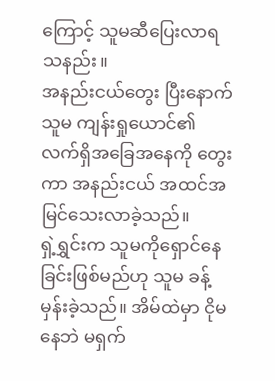ကြောင့် သူမဆီပြေးလာရသနည်း။
အနည်းငယ်တွေး ပြီးနောက် သူမ ကျန်းရှုယောင်၏ လက်ရှိအခြေအနေကို တွေးကာ အနည်းငယ် အထင်အမြင်သေးလာခဲ့သည်။
ရှဲ့ရွှင်းက သူမကိုရှောင်နေခြင်းဖြစ်မည်ဟု သူမ ခန့်မှန်းခဲ့သည်။ အိမ်ထဲမှာ ငိုမနေဘဲ မရှက်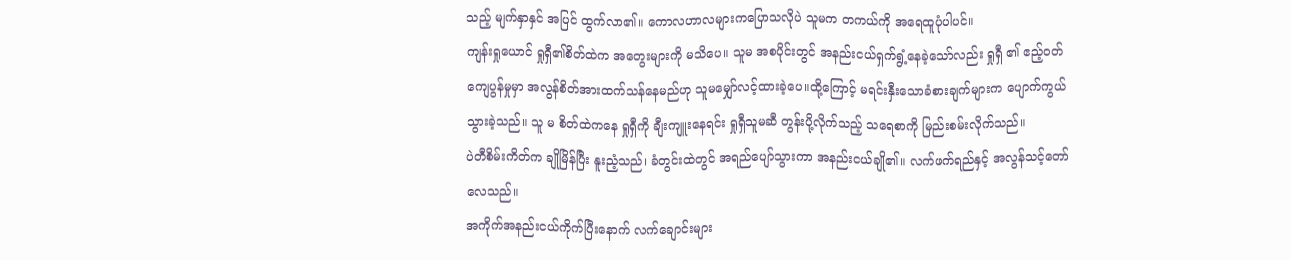သည့် မျက်နှာနှင် အပြင် ထွက်လာ၏။ ကောလဟာလများကပြောသလိုပဲ သူမက တကယ်ကို အရေထူပုံပါပင်။
ကျန်းရှုယောင် ရှုရှီ၏စိတ်ထဲက အတွေးများကို မသိပေ။ သူမ အစပိုင်းတွင် အနည်းငယ်ရှက်ရွံ့နေခဲ့သော်လည်း ရှုရှီ ၏ ဧည့်ဝတ်ကျေပွန်မှုမှာ အလွန်စိတ်အားထက်သန်နေမည်ဟု သူမမျှော်လင့်ထားခဲ့ပေ။ထို့ကြောင့် မရင်းနှီးသောခံစားချက်များက ပျောက်ကွယ်သွားခဲ့သည်။ သူ မ စိတ်ထဲကနေ ရှုရှီကို ချီးကျူးနေရင်း ရှုရှီသူမဆီ တွန်းပို့လိုက်သည့် သရေစာကို မြည်းစမ်းလိုက်သည်။
ပဲတီစိမ်းကိတ်က ချိုမြိန်ပြီး နူးညံ့သည်၊ ခံတွင်းထဲတွင် အရည်ပျော်သွားကာ အနည်းငယ်ချို၏။ လက်ဖက်ရည်နှင့် အလွန်သင့်တော်လေသည်။
အကိုက်အနည်းငယ်ကိုက်ပြီးနောက် လက်ချောင်းများ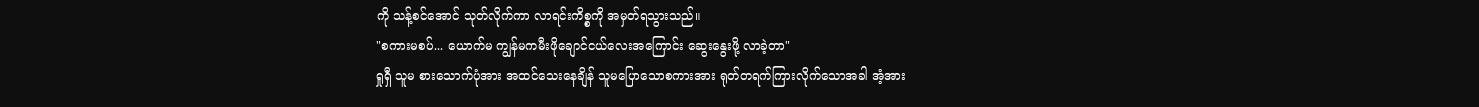ကို သန့်စင်အောင် သုတ်လိုက်ကာ လာရင်းကိစ္စကို အမှတ်ရသွားသည်။
"စကားမစပ်... ယောက်မ ကျွန်မကမီးဖိုချောင်ငယ်လေးအကြောင်း ဆွေးနွေးဖို့ လာခဲ့တာ"
ရှုရှီ သူမ စားသောက်ပုံအား အထင်သေးနေချိန် သူမပြောသောစကားအား ရုတ်တရက်ကြားလိုက်သောအခါ အံ့အား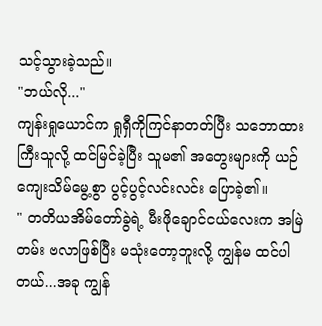သင့်သွားခဲ့သည်။
"ဘယ်လို..."
ကျန်းရှုယောင်က ရှုရှီကိုကြင်နာတတ်ပြီး သဘောထားကြီးသူလို့ ထင်မြင်ခဲ့ပြီး သူမ၏ အတွေးများကို ယဉ်ကျေးသိမ်မွေ့စွာ ပွင့်ပွင့်လင်းလင်း ပြောခဲ့၏။
" တတိယအိမ်တော်ခွဲရဲ့ မီးဖိုချောင်ငယ်လေးက အမြဲတမ်း ဗလာဖြစ်ပြီး မသုံးတော့ဘူးလို့ ကျွန်မ ထင်ပါတယ်...အခု ကျွန်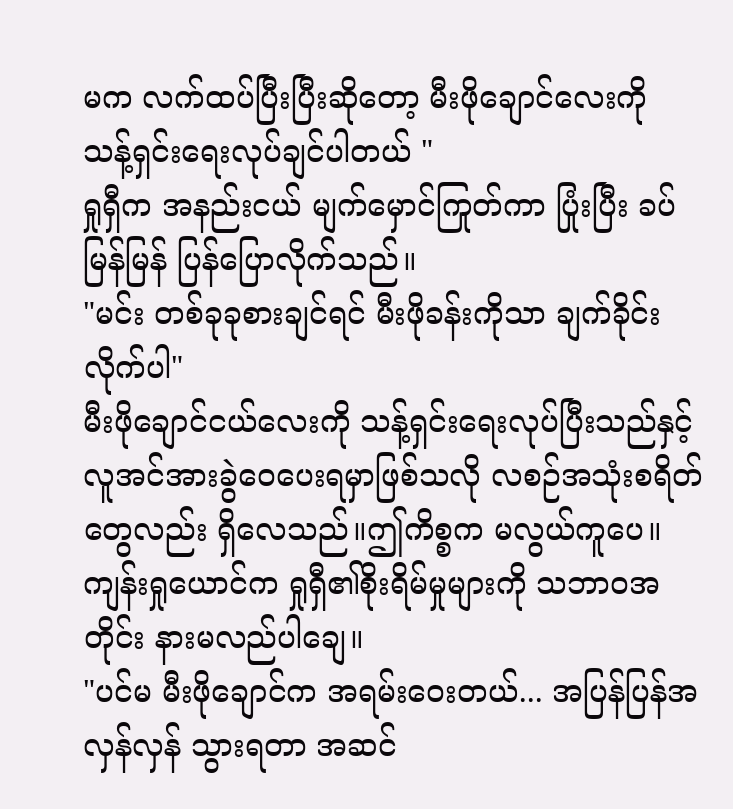မက လက်ထပ်ပြီးပြီးဆိုတော့ မီးဖိုချောင်လေးကို သန့်ရှင်းရေးလုပ်ချင်ပါတယ် "
ရှုရှီက အနည်းငယ် မျက်မှောင်ကြုတ်ကာ ပြုံးပြီး ခပ်မြန်မြန် ပြန်ပြောလိုက်သည်။
"မင်း တစ်ခုခုစားချင်ရင် မီးဖိုခန်းကိုသာ ချက်ခိုင်းလိုက်ပါ"
မီးဖိုချောင်ငယ်လေးကို သန့်ရှင်းရေးလုပ်ပြီးသည်နှင့် လူအင်အားခွဲဝေပေးရမှာဖြစ်သလို လစဉ်အသုံးစရိတ်တွေလည်း ရှိလေသည်။ဤကိစ္စက မလွယ်ကူပေ။
ကျန်းရှုယောင်က ရှုရှီ၏စိုးရိမ်မှုများကို သဘာဝအတိုင်း နားမလည်ပါချေ။
"ပင်မ မီးဖိုချောင်က အရမ်းဝေးတယ်... အပြန်ပြန်အလှန်လှန် သွားရတာ အဆင်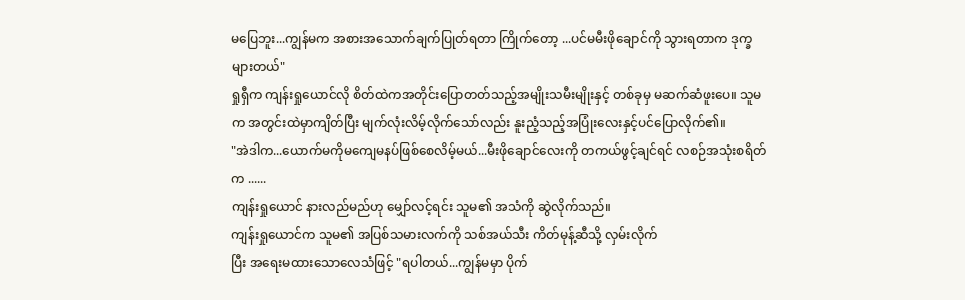မပြေဘူး...ကျွန်မက အစားအသောက်ချက်ပြုတ်ရတာ ကြိုက်တော့ ...ပင်မမီးဖိုချောင်ကို သွားရတာက ဒုက္ခများတယ်"
ရှုရှီက ကျန်းရှုယောင်လို စိတ်ထဲကအတိုင်းပြောတတ်သည့်အမျိုးသမီးမျိုးနှင့် တစ်ခုမှ မဆက်ဆံဖူးပေ။ သူမက အတွင်းထဲမှာကျိတ်ပြီး မျက်လုံးလိမ့်လိုက်သော်လည်း နူးညံ့သည့်အပြုံးလေးနှင့်ပင်ပြောလိုက်၏။
"အဲဒါက...ယောက်မကိုမကျေမနပ်ဖြစ်စေလိမ့်မယ်...မီးဖိုချောင်လေးကို တကယ်ဖွင့်ချင်ရင် လစဉ်အသုံးစရိတ်က ......
ကျန်းရှုယောင် နားလည်မည်ဟု မျှော်လင့်ရင်း သူမ၏ အသံကို ဆွဲလိုက်သည်။
ကျန်းရှုယောင်က သူမ၏ အပြစ်သမားလက်ကို သစ်အယ်သီး ကိတ်မုန့်ဆီသို့ လှမ်းလိုက်
ပြီး အရေးမထားသောလေသံဖြင့် "ရပါတယ်...ကျွန်မမှာ ပိုက်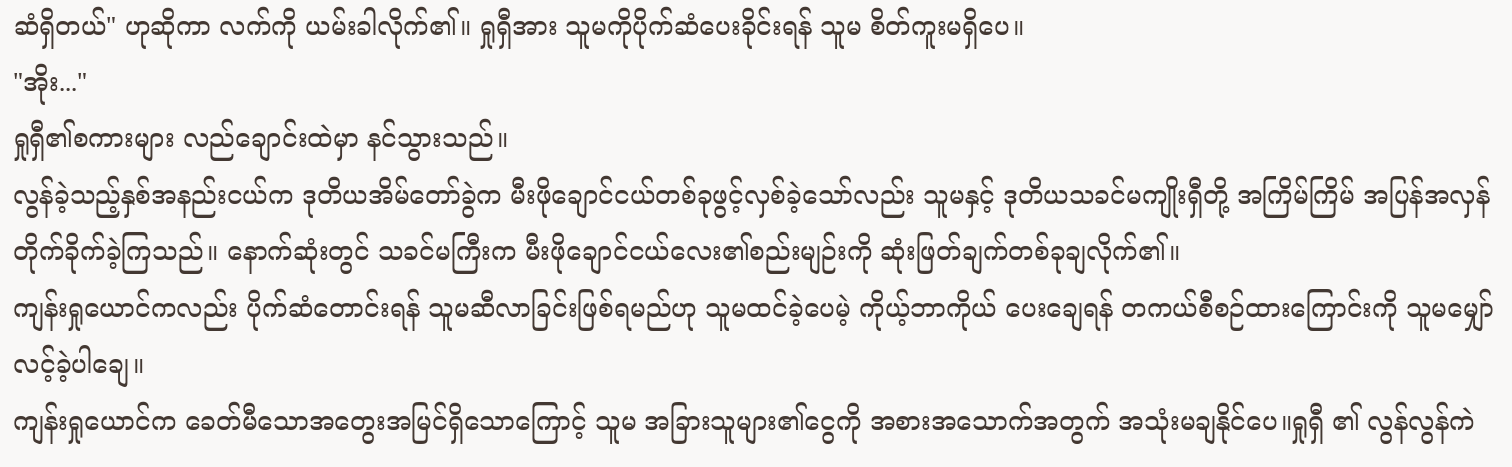ဆံရှိတယ်" ဟုဆိုကာ လက်ကို ယမ်းခါလိုက်၏။ ရှုရှီအား သူမကိုပိုက်ဆံပေးခိုင်းရန် သူမ စိတ်ကူးမရှိပေ။
"အိုး..."
ရှုရှီ၏စကားများ လည်ချောင်းထဲမှာ နင်သွားသည်။
လွန်ခဲ့သည့်နှစ်အနည်းငယ်က ဒုတိယအိမ်တော်ခွဲက မီးဖိုချောင်ငယ်တစ်ခုဖွင့်လှစ်ခဲ့သော်လည်း သူမနှင့် ဒုတိယသခင်မကျိုးရှီတို့ အကြိမ်ကြိမ် အပြန်အလှန်တိုက်ခိုက်ခဲ့ကြသည်။ နောက်ဆုံးတွင် သခင်မကြီးက မီးဖိုချောင်ငယ်လေး၏စည်းမျဉ်းကို ဆုံးဖြတ်ချက်တစ်ခုချလိုက်၏။
ကျန်းရှုယောင်ကလည်း ပိုက်ဆံတောင်းရန် သူမဆီလာခြင်းဖြစ်ရမည်ဟု သူမထင်ခဲ့ပေမဲ့ ကိုယ့်ဘာကိုယ် ပေးချေရန် တကယ်စီစဉ်ထားကြောင်းကို သူမမျှော်လင့်ခဲ့ပါချေ။
ကျန်းရှုယောင်က ခေတ်မီသောအတွေးအမြင်ရှိသောကြောင့် သူမ အခြားသူများ၏ငွေကို အစားအသောက်အတွက် အသုံးမချနိုင်ပေ။ရှုရှီ ၏ လွန်လွန်ကဲ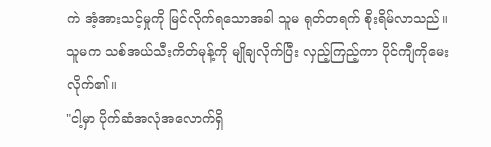ကဲ အံ့အားသင့်မှုကို မြင်လိုက်ရသောအခါ သူမ ရုတ်တရက် စိုးရိမ်လာသည်။ သူမက သစ်အယ်သီးကိတ်မုန့်ကို မျိုချလိုက်ပြီး လှည့်ကြည့်ကာ ပိုင်ကျီကိုမေးလိုက်၏။
"ငါ့မှာ ပိုက်ဆံအလုံအလောက်ရှိ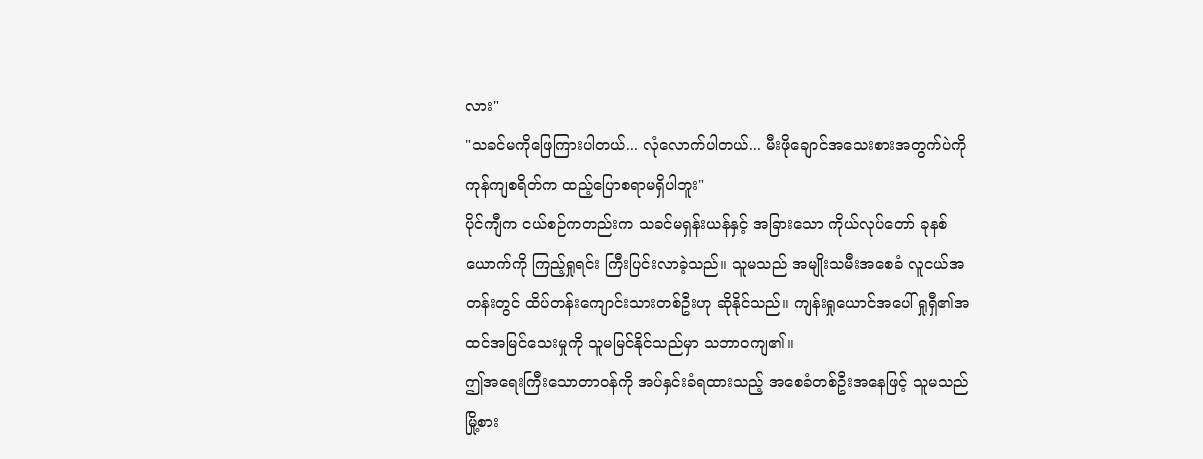လား"
"သခင်မကိုဖြေကြားပါတယ်... လုံလောက်ပါတယ်... မီးဖိုချောင်အသေးစားအတွက်ပဲကို ကုန်ကျစရိတ်က ထည့်ပြောစရာမရှိပါဘူး"
ပိုင်ကျီက ငယ်စဉ်ကတည်းက သခင်မရှန်းယန်နှင့် အခြားသော ကိုယ်လုပ်တော် ခုနစ်ယောက်ကို ကြည့်ရှုရင်း ကြီးပြင်းလာခဲ့သည်။ သူမသည် အမျိုးသမီးအစေခံ လူငယ်အတန်းတွင် ထိပ်တန်းကျောင်းသားတစ်ဦးဟု ဆိုနိုင်သည်။ ကျန်းရှုယောင်အပေါ် ရှုရှီ၏အထင်အမြင်သေးမှုကို သူမမြင်နိုင်သည်မှာ သဘာဝကျ၏။
ဤအရေးကြီးသောတာဝန်ကို အပ်နှင်းခံရထားသည့် အစေခံတစ်ဦးအနေဖြင့် သူမသည် မြို့စား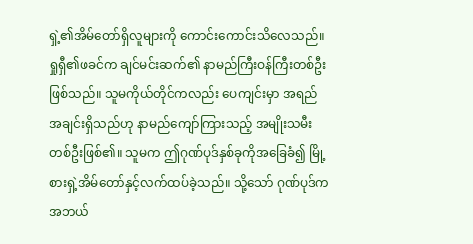ရှဲ့၏အိမ်တော်ရှိလူများကို ကောင်းကောင်းသိလေသည်။ ရှုရှီ၏ဖခင်က ချင်မင်းဆက်၏ နာမည်ကြီးဝန်ကြီးတစ်ဦးဖြစ်သည်။ သူမကိုယ်တိုင်ကလည်း ပေကျင်းမှာ အရည်အချင်းရှိသည်ဟု နာမည်ကျော်ကြားသည့် အမျိုးသမီးတစ်ဦးဖြစ်၏။ သူမက ဤဂုဏ်ပုဒ်နှစ်ခုကိုအခြေခံ၍ မြို့စားရှဲ့အိမ်တော်နှင့်လက်ထပ်ခဲ့သည်။ သို့သော် ဂုဏ်ပုဒ်ကအဘယ်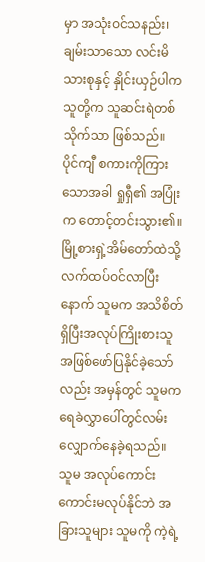မှာ အသုံးဝင်သနည်း၊ ချမ်းသာသော လင်းမိသားစုနှင့် နှိုင်းယှဉ်ပါက သူတို့က သူဆင်းရဲတစ်သိုက်သာ ဖြစ်သည်။
ပိုင်ကျီ စကားကိုကြားသောအခါ ရှုရှီ၏ အပြုံးက တောင့်တင်းသွား၏။
မြို့စားရှဲ့အိမ်တော်ထဲသို့ လက်ထပ်ဝင်လာပြီးနောက် သူမက အသိစိတ်ရှိပြီးအလုပ်ကြိုးစားသူအဖြစ်ဖော်ပြနိုင်ခဲ့သော်လည်း အမှန်တွင် သူမက ရေခဲလွှာပေါ်တွင်လမ်းလျှောက်နေခဲ့ရသည်။ သူမ အလုပ်ကောင်းကောင်းမလုပ်နိုင်ဘဲ အခြားသူများ သူမကို ကဲ့ရဲ့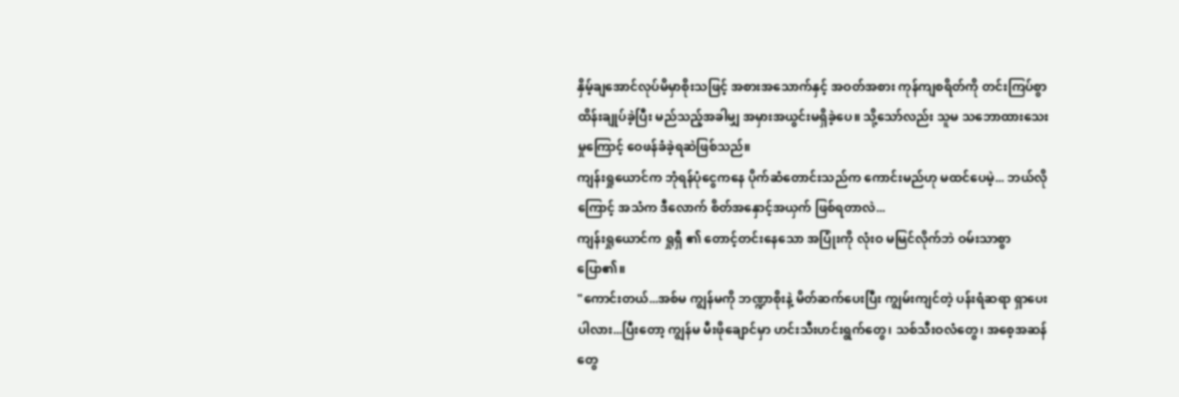နှိမ့်ချအောင်လုပ်မိမှာစိုးသဖြင့် အစားအသောက်နှင့် အဝတ်အစား ကုန်ကျစရိတ်ကို တင်းကြပ်စွာ ထိန်းချုပ်ခဲ့ပြီး မည်သည့်အခါမျှ အမှားအယွင်းမရှိခဲ့ပေ။ သို့သော်လည်း သူမ သဘောထားသေးမှုကြောင့် ဝေဖန်ခံခဲ့ရဆဲဖြစ်သည်။
ကျန်းရှုယောင်က ဘုံရန်ပုံငွေကနေ ပိုက်ဆံတောင်းသည်က ကောင်းမည်ဟု မထင်ပေမဲ့... ဘယ်လိုကြောင့် အသံက ဒီလောက် စိတ်အနှောင့်အယှက် ဖြစ်ရတာလဲ...
ကျန်းရှုယောင်က ရှုရှီ ၏ တောင့်တင်းနေသော အပြုံးကို လုံးဝ မမြင်လိုက်ဘဲ ဝမ်းသာစွာပြော၏။
"ကောင်းတယ်...အစ်မ ကျွန်မကို ဘဏ္ဍာစိုးနဲ့ မိတ်ဆက်ပေးပြီး ကျွမ်းကျင်တဲ့ ပန်းရံဆရာ ရှာပေးပါလား...ပြီးတော့ ကျွန်မ မီးဖိုချောင်မှာ ဟင်းသီးဟင်းရွက်တွေ၊ သစ်သီးဝလံတွေ၊ အစေ့အဆန်တွေ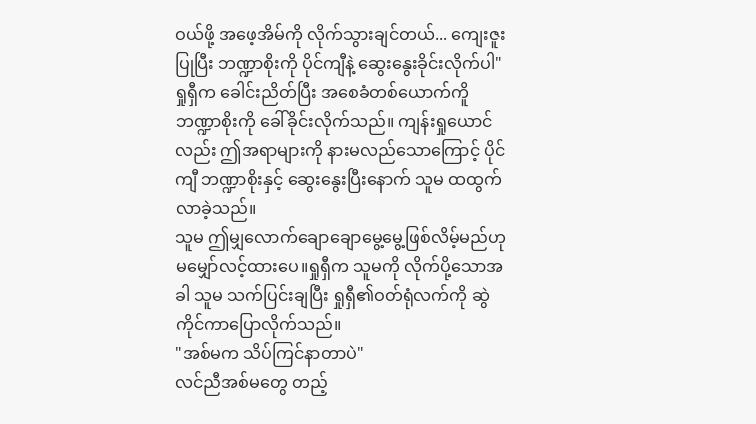ဝယ်ဖို့ အဖေ့အိမ်ကို လိုက်သွားချင်တယ်... ကျေးဇူးပြုပြီး ဘဏ္ဍာစိုးကို ပိုင်ကျီနဲ့ ဆွေးနွေးခိုင်းလိုက်ပါ"
ရှုရှီက ခေါင်းညိတ်ပြီး အစေခံတစ်ယောက်ကိူ ဘဏ္ဍာစိုးကို ခေါ်ခိုင်းလိုက်သည်။ ကျန်းရှုယောင်လည်း ဤအရာများကို နားမလည်သောကြောင့် ပိုင်ကျီ ဘဏ္ဍာစိုးနှင့် ဆွေးနွေးပြီးနောက် သူမ ထထွက်လာခဲ့သည်။
သူမ ဤမျှလောက်ချောချောမွေ့မွေ့ဖြစ်လိမ့်မည်ဟု မမျှော်လင့်ထားပေ။ရှုရှီက သူမကို လိုက်ပို့သောအခါ သူမ သက်ပြင်းချပြီး ရှုရှီ၏ဝတ်ရုံလက်ကို ဆွဲကိုင်ကာပြောလိုက်သည်။
"အစ်မက သိပ်ကြင်နာတာပဲ"
လင်ညီအစ်မတွေ တည့်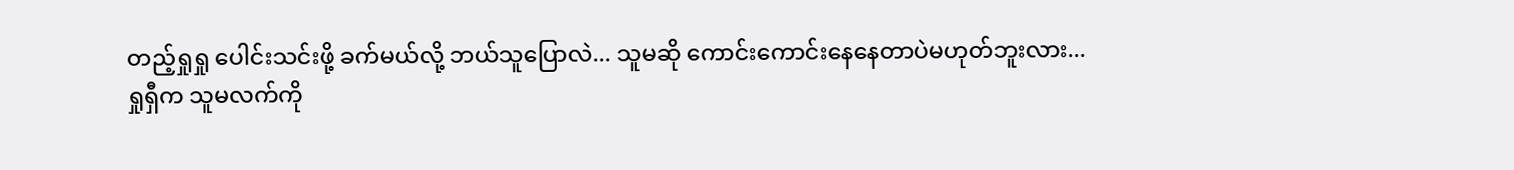တည့်ရှုရှု ပေါင်းသင်းဖို့ ခက်မယ်လို့ ဘယ်သူပြောလဲ... သူမဆို ကောင်းကောင်းနေနေတာပဲမဟုတ်ဘူးလား...
ရှုရှီက သူမလက်ကို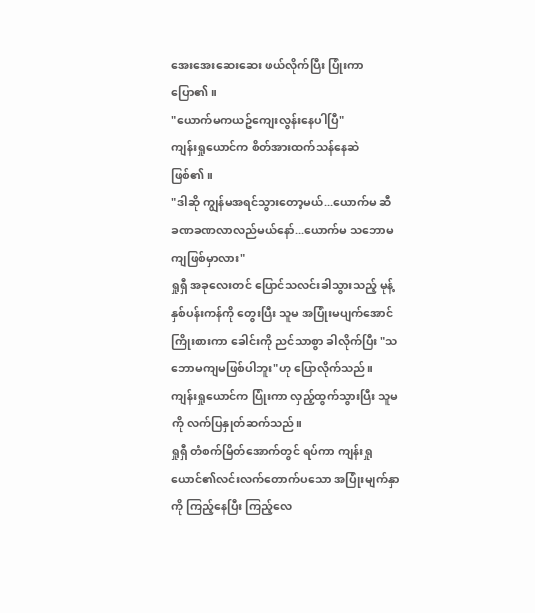အေးအေးဆေးဆေး ဖယ်လိုက်ပြီး ပြုံးကာပြော၏။
"ယောက်မကယဥ်ကျေးလွန်းနေပါပြီ"
ကျန်းရှုယောင်က စိတ်အားထက်သန်နေဆဲဖြစ်၏။
"ဒါဆို ကျွန်မအရင်သွားတော့မယ်...ယောက်မ ဆီ ခဏခဏလာလည်မယ်နော်...ယောက်မ သဘောမကျဖြစ်မှာလား"
ရှုရှီ အခုလေးတင် ပြောင်သလင်းခါသွားသည့် မုန့်နှစ်ပန်းကန်ကို တွေးပြီး သူမ အပြုံးမပျက်အောင် ကြိုးစားကာ ခေါင်းကို ညင်သာစွာ ခါလိုက်ပြီး "သဘောမကျမဖြစ်ပါဘူး"ဟု ပြောလိုက်သည်။
ကျန်းရှုယောင်က ပြုံးကာ လှည့်ထွက်သွားပြီး သူမကို လက်ပြနှုတ်ဆက်သည်။
ရှုရှီ တံစက်မြိတ်အောက်တွင် ရပ်ကာ ကျန်းရှုယောင်၏လင်းလက်တောက်ပသော အပြုံးမျက်နှာကို ကြည့်နေပြီး ကြည့်လေ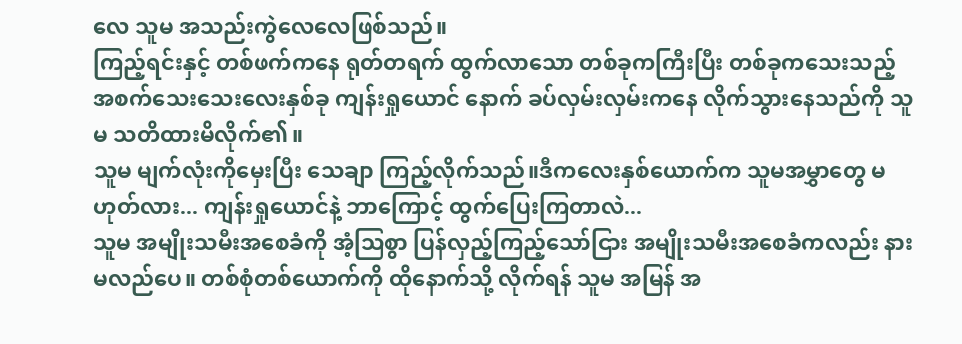လေ သူမ အသည်းကွဲလေလေဖြစ်သည်။
ကြည့်ရင်းနှင့် တစ်ဖက်ကနေ ရုတ်တရက် ထွက်လာသော တစ်ခုကကြီးပြီး တစ်ခုကသေးသည့် အစက်သေးသေးလေးနှစ်ခု ကျန်းရှုယောင် နောက် ခပ်လှမ်းလှမ်းကနေ လိုက်သွားနေသည်ကို သူမ သတိထားမိလိုက်၏။
သူမ မျက်လုံးကိုမှေးပြီး သေချာ ကြည့်လိုက်သည်။ဒီကလေးနှစ်ယောက်က သူမအမွှာတွေ မဟုတ်လား... ကျန်းရှုယောင်နဲ့ ဘာကြောင့် ထွက်ပြေးကြတာလဲ...
သူမ အမျိုးသမီးအစေခံကို အံ့သြစွာ ပြန်လှည့်ကြည့်သော်ငြား အမျိုးသမီးအစေခံကလည်း နားမလည်ပေ။ တစ်စုံတစ်ယောက်ကို ထိုနောက်သို့ လိုက်ရန် သူမ အမြန် အ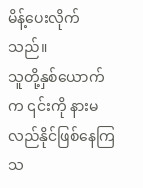မိန့်ပေးလိုက်သည်။
သူတို့နှစ်ယောက်က ၎င်းကို နားမလည်နိုင်ဖြစ်နေကြသ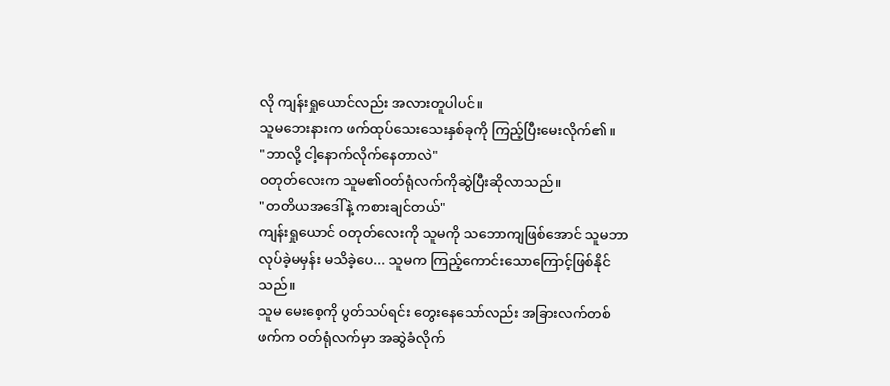လို ကျန်းရှုယောင်လည်း အလားတူပါပင်။
သူမဘေးနားက ဖက်ထုပ်သေးသေးနှစ်ခုကို ကြည့်ပြီးမေးလိုက်၏။
"ဘာလို့ ငါ့နောက်လိုက်နေတာလဲ"
ဝတုတ်လေးက သူမ၏ဝတ်ရုံလက်ကိုဆွဲပြီးဆိုလာသည်။
"တတိယအဒေါ်နဲ့ ကစားချင်တယ်"
ကျန်းရှုယောင် ဝတုတ်လေးကို သူမကို သဘောကျဖြစ်အောင် သူမဘာလုပ်ခဲ့မမှန်း မသိခဲ့ပေ... သူမက ကြည့်ကောင်းသောကြောင့်ဖြစ်နိုင်သည်။
သူမ မေးစေ့ကို ပွတ်သပ်ရင်း တွေးနေသော်လည်း အခြားလက်တစ်ဖက်က ဝတ်ရုံလက်မှာ အဆွဲခံလိုက်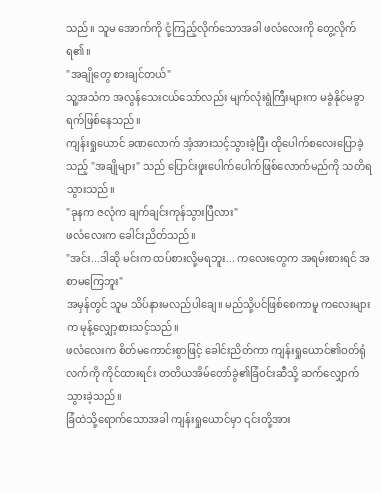သည်။ သူမ အောက်ကို ငုံ့ကြည့်လိုက်သောအခါ ဖလံလေးကို တွေ့လိုက်ရ၏။
"အချိုတွေ စားချင်တယ်"
သူ့အသံက အလွန်သေးငယ်သော်လည်း မျက်လုံးရွဲကြီးများက မခွဲနိုင်မခွာရက်ဖြစ်နေသည်။
ကျန်းရှုယောင် ခဏလောက် အံ့အားသင့်သွားခဲ့ပြီး ထိုပေါက်စလေးပြောခဲ့သည့် "အချိုများ" သည် ပြောင်းဖူးပေါက်ပေါက်ဖြစ်လောက်မည်ကို သတိရသွားသည်။
"ခုနက ဇလုံက ချက်ချင်းကုန်သွားပြီလား"
ဖလံလေးက ခေါင်းညိတ်သည်။
"အင်း...ဒါဆို မင်းက ထပ်စားလို့မရဘူး... ကလေးတွေက အရမ်းစားရင် အစာမကြေဘူး"
အမှန်တွင် သူမ သိပ်နားမလည်ပါချေ။ မည်သို့ပင်ဖြစ်စေကာမူ ကလေးများက မုန့်လျှော့စားသင့်သည်။
ဖလံလေးက စိတ်မကောင်းစွာဖြင့် ခေါင်းညိတ်ကာ ကျန်းရှုယောင်၏ဝတ်ရုံလက်ကို ကိုင်ထားရင်း တတိယအိမ်တော်ခွဲ၏ခြံဝင်းဆီသို့ ဆက်လျှောက်သွားခဲ့သည်။
ခြံထဲသို့ရောက်သောအခါ ကျန်းရှုယောင်မှာ ၎င်းတို့အား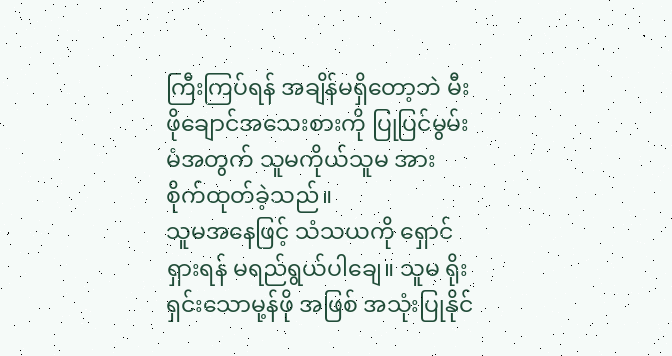ကြီးကြပ်ရန် အချိန်မရှိတော့ဘဲ မီးဖိုချောင်အသေးစားကို ပြုပြင်မွမ်းမံအတွက် သူမကိုယ်သူမ အားစိုက်ထုတ်ခဲ့သည်။
သူမအနေဖြင့် သံသယကို ရှောင်ရှားရန် မရည်ရွယ်ပါချေ။ သူမ ရိုးရှင်းသောမု့န်ဖို အဖြစ် အသုံးပြုနိုင်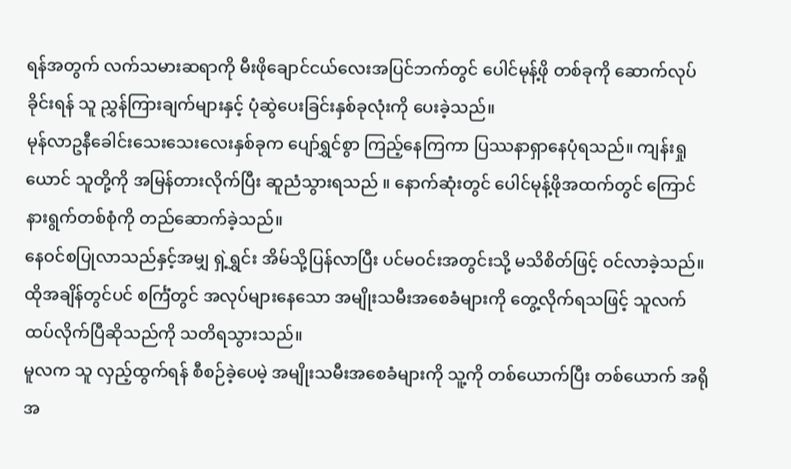ရန်အတွက် လက်သမားဆရာကို မီးဖိုချောင်ငယ်လေးအပြင်ဘက်တွင် ပေါင်မုန့်ဖို တစ်ခုကို ဆောက်လုပ်ခိုင်းရန် သူ ညွှန်ကြားချက်များနှင့် ပုံဆွဲပေးခြင်းနှစ်ခုလုံးကို ပေးခဲ့သည်။
မုန်လာဥနီခေါင်းသေးသေးလေးနှစ်ခုက ပျော်ရွှင်စွာ ကြည့်နေကြကာ ပြဿနာရှာနေပုံရသည်။ ကျန်းရှုယောင် သူတို့ကို အမြန်တားလိုက်ပြီး ဆူညံသွားရသည် ။ နောက်ဆုံးတွင် ပေါင်မုန့်ဖိုအထက်တွင် ကြောင်နားရွက်တစ်စုံကို တည်ဆောက်ခဲ့သည်။
နေဝင်စပြုလာသည်နှင့်အမျှ ရှဲ့ရွှင်း အိမ်သို့ပြန်လာပြီး ပင်မဝင်းအတွင်းသို့ မသိစိတ်ဖြင့် ဝင်လာခဲ့သည်။ ထိုအချိန်တွင်ပင် စင်္ကြံတွင် အလုပ်များနေသော အမျိုးသမီးအစေခံများကို တွေ့လိုက်ရသဖြင့် သူလက်ထပ်လိုက်ပြီဆိုသည်ကို သတိရသွားသည်။
မူလက သူ လှည့်ထွက်ရန် စီစဉ်ခဲ့ပေမဲ့ အမျိုးသမီးအစေခံများကို သူ့ကို တစ်ယောက်ပြီး တစ်ယောက် အရိုအ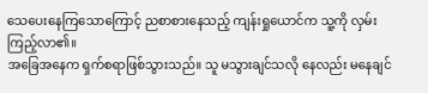သေပေးနေကြသောကြောင့် ညစာစားနေသည့် ကျန်းရှုယောင်က သူ့ကို လှမ်းကြည့်လာ၏။
အခြေအနေက ရှက်စရာဖြစ်သွားသည်။ သူ မသွားချင်သလို နေလည်း မနေချင်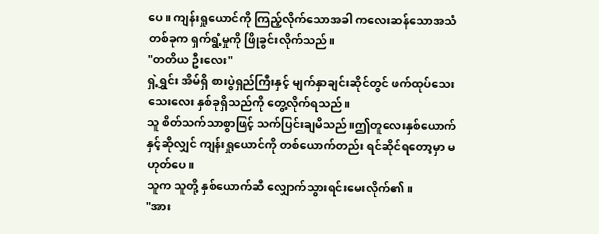ပေ။ ကျန်းရှုယောင်ကို ကြည့်လိုက်သောအခါ ကလေးဆန်သောအသံတစ်ခုက ရှက်ရွံ့မှုကို ဖြိုခွင်းလိုက်သည်။
"တတိယ ဦးလေး"
ရှဲ့ရွှင်း အိမ်ရှိ စားပွဲရှည်ကြီးနှင့် မျက်နှာချင်းဆိုင်တွင် ဖက်ထုပ်သေးသေးလေး နှစ်ခုရှိသည်ကို တွေ့လိုက်ရသည်။
သူ စိတ်သက်သာစွာဖြင့် သက်ပြင်းချမိသည်။ဤတူလေးနှစ်ယောက်နှင့်ဆိုလျှင် ကျန်းရှုယောင်ကို တစ်ယောက်တည်း ရင်ဆိုင်ရတော့မှာ မဟုတ်ပေ။
သူက သူတို့ နှစ်ယောက်ဆီ လျှောက်သွားရင်းမေးလိုက်၏။
"အား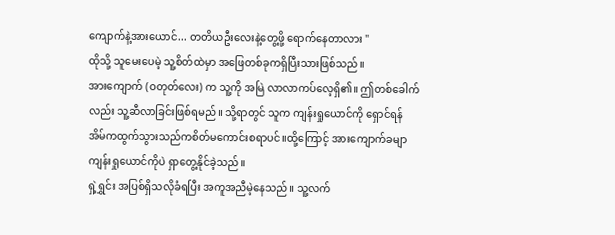ကျောက်နဲ့အားယောင်... တတိယဦးလေးနဲ့တွေ့ဖို့ ရောက်နေတာလား "
ထိုသို့ သူမေးပေမဲ့ သူ့စိတ်ထဲမှာ အဖြေတစ်ခုကရှိပြီးသားဖြစ်သည်။
အားကျောက် (ဝတုတ်လေး) က သူ့ကို အမြဲ လာလာကပ်လေ့ရှိ၏။ ဤတစ်ခေါက်လည်း သူ့ဆီလာခြင်းဖြစ်ရမည်။ သို့ရာတွင် သူက ကျန်းရှုယောင်ကို ရှောင်ရန် အိမ်ကထွက်သွားသည်ကစိတ်မကောင်းစရာပင်။ထို့ကြောင့် အားကျောက်ခမျာ ကျန်းရှုယောင်ကိုပဲ ရှာတွေ့နိုင်ခဲ့သည်။
ရှဲ့ရွှင်း အပြစ်ရှိသလိုခံရပြီး အကူအညီမဲ့နေသည်။ သူ့လက်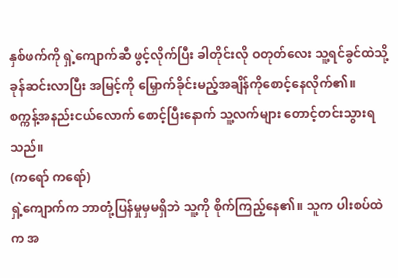နှစ်ဖက်ကို ရှဲ့ကျောက်ဆီ ဖွင့်လိုက်ပြီး ခါတိုင်းလို ဝတုတ်လေး သူ့ရင်ခွင်ထဲသို့ ခုန်ဆင်းလာပြီး အမြင့်ကို မြှောက်ခိုင်းမည့်အချိန်ကိုစောင့်နေလိုက်၏။
စက္ကန့်အနည်းငယ်လောက် စောင့်ပြီးနောက် သူ့လက်များ တောင့်တင်းသွားရသည်။
(ကရော် ကရော်)
ရှဲ့ကျောက်က ဘာတုံ့ပြန်မှုမှမရှိဘဲ သူ့ကို စိုက်ကြည့်နေ၏။ သူက ပါးစပ်ထဲက အ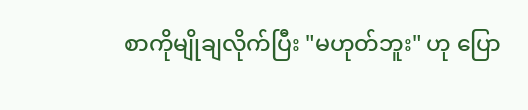စာကိုမျိုချလိုက်ပြီး "မဟုတ်ဘူး" ဟု ပြော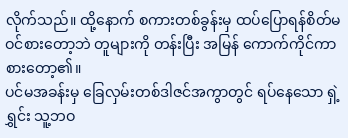လိုက်သည်။ ထို့နောက် စကားတစ်ခွန်းမှ ထပ်ပြောရန်စိတ်မဝင်စားတော့ဘဲ တူများကို တန်းပြီး အမြန် ကောက်ကိုင်ကာ စားတော့၏။
ပင်မအခန်းမှ ခြေလှမ်းတစ်ဒါဇင်အကွာတွင် ရပ်နေသော ရှဲ့ရွှင်း သူ့ဘဝ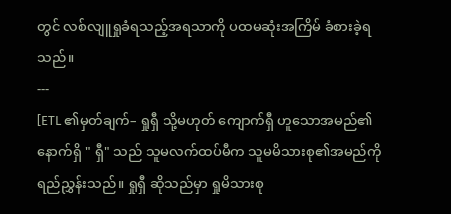တွင် လစ်လျူရှုခံရသည့်အရသာကို ပထမဆုံးအကြိမ် ခံစားခဲ့ရသည်။
---
[ETL ၏မှတ်ချက်– ရှုရှီ သို့မဟုတ် ကျောက်ရှီ ဟူသောအမည်၏နောက်ရှိ " ရှီ" သည် သူမလက်ထပ်မီက သူမမိသားစု၏အမည်ကို ရည်ညွှန်းသည်။ ရှုရှီ ဆိုသည်မှာ ရှုမိသားစု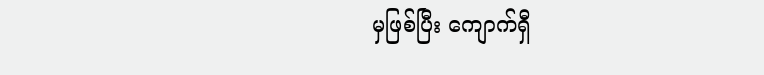မှဖြစ်ပြီး ကျောက်ရှီ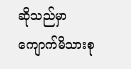ဆိုသည်မှာ ကျောက်မိသားစု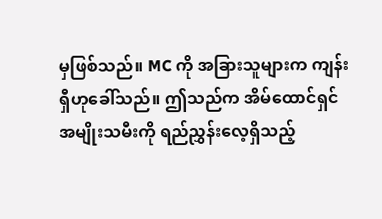မှဖြစ်သည်။ MC ကို အခြားသူများက ကျန်းရှီဟုခေါ်သည်။ ဤသည်က အိမ်ထောင်ရှင်အမျိုးသမီးကို ရည်ညွှန်းလေ့ရှိသည့်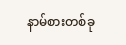နာမ်စားတစ်ခု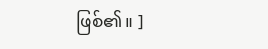ဖြစ်၏။ ]